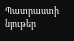Պատրաստի նյութեր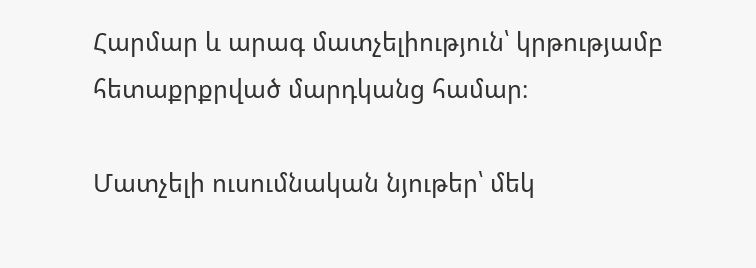Հարմար և արագ մատչելիություն՝ կրթությամբ հետաքրքրված մարդկանց համար։

Մատչելի ուսումնական նյութեր՝ մեկ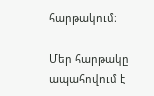հարթակում։

Մեր հարթակը ապահովում է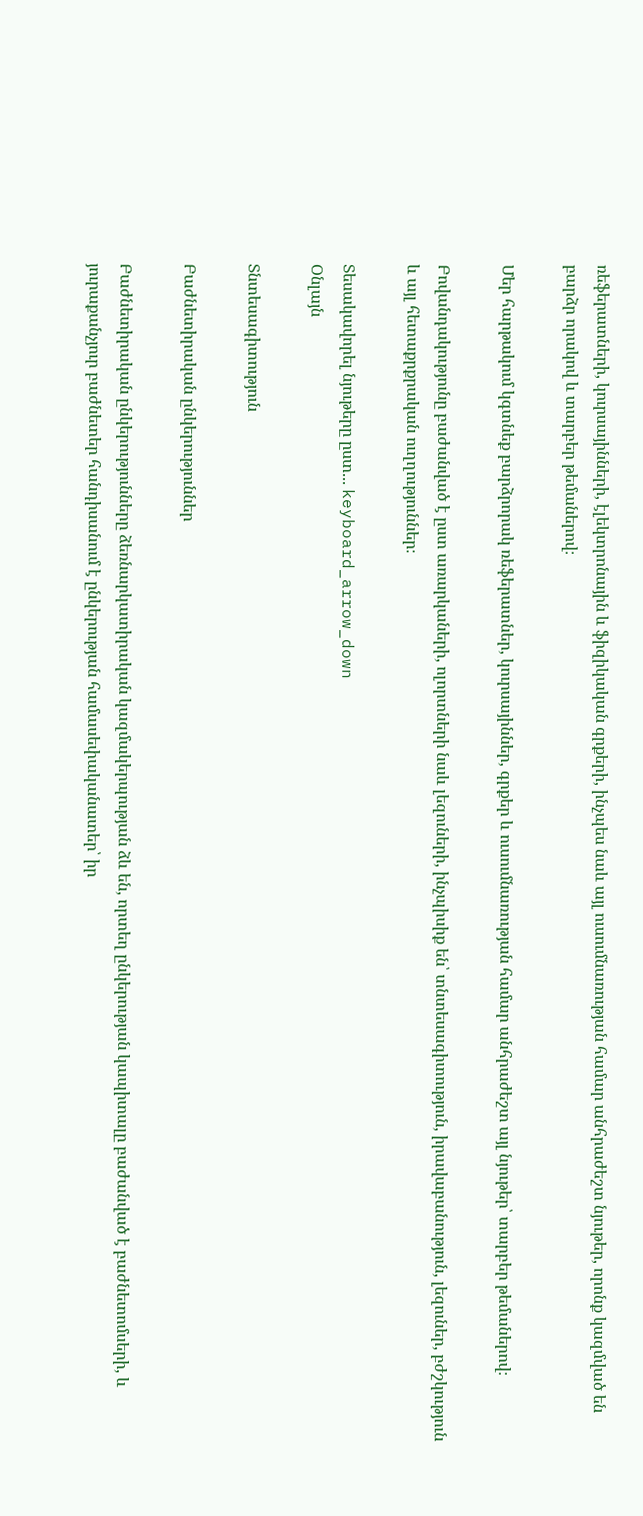ռեֆերատների, կուրսայինների, էլեկտրոնային և ֆիզիկական գրքերի, ինչպես նաև այլ ուսումնառության համար անհրաժեշտ նյութեր, որոնք կազմված են բարձր որակով և տարբեր թեմաներով։

Մեր հարթակում կգտնեք բարձրորակ ռեֆերատներ, կուրսայիններ, գրքեր և ուսումնառության համար անհրաժեշտ այլ նյութեր՝ տարբեր թեմաներով։

Բովանդակությունը բաժանված է ըստ առարկաների, ոլորտների նաև լեզուների, ինչպիսիք են՝ տնտեսագիտություն, իրավաբանություն, լեզուներ, բժշկություն և այլ հետաքրքրական ուղղություններ։

Տեսակավորել նյութերը ըստ... keyboard_arrow_down
Օնլայն

Տնտեսագիտություն

Բաժնետիրական ընկերություններ

Բաժնետիրական ընկերությունները ձեռնարկատիրական կազմակերպության ձև են, որտեղ ընկերության կապիտալը բաժանված է բաժնետոմսերի, և յուրաքանչյուր բաժնետեր հանդիսանում է ընկերության համասեփականատեր՝ իր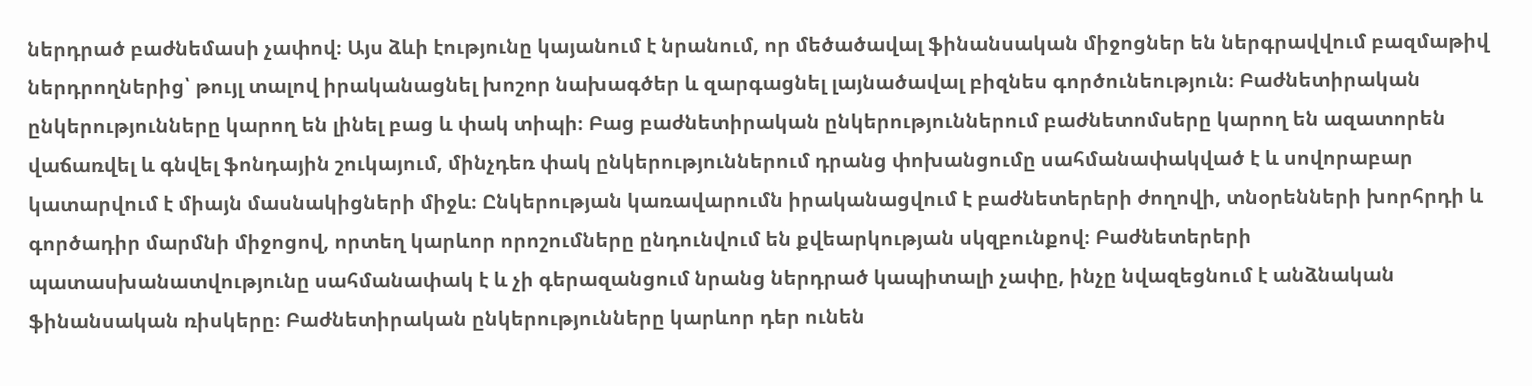ներդրած բաժնեմասի չափով։ Այս ձևի էությունը կայանում է նրանում, որ մեծածավալ ֆինանսական միջոցներ են ներգրավվում բազմաթիվ ներդրողներից՝ թույլ տալով իրականացնել խոշոր նախագծեր և զարգացնել լայնածավալ բիզնես գործունեություն։ Բաժնետիրական ընկերությունները կարող են լինել բաց և փակ տիպի։ Բաց բաժնետիրական ընկերություններում բաժնետոմսերը կարող են ազատորեն վաճառվել և գնվել ֆոնդային շուկայում, մինչդեռ փակ ընկերություններում դրանց փոխանցումը սահմանափակված է և սովորաբար կատարվում է միայն մասնակիցների միջև։ Ընկերության կառավարումն իրականացվում է բաժնետերերի ժողովի, տնօրենների խորհրդի և գործադիր մարմնի միջոցով, որտեղ կարևոր որոշումները ընդունվում են քվեարկության սկզբունքով։ Բաժնետերերի պատասխանատվությունը սահմանափակ է և չի գերազանցում նրանց ներդրած կապիտալի չափը, ինչը նվազեցնում է անձնական ֆինանսական ռիսկերը։ Բաժնետիրական ընկերությունները կարևոր դեր ունեն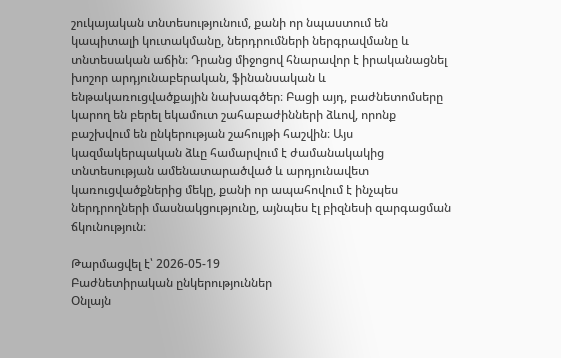շուկայական տնտեսությունում, քանի որ նպաստում են կապիտալի կուտակմանը, ներդրումների ներգրավմանը և տնտեսական աճին։ Դրանց միջոցով հնարավոր է իրականացնել խոշոր արդյունաբերական, ֆինանսական և ենթակառուցվածքային նախագծեր։ Բացի այդ, բաժնետոմսերը կարող են բերել եկամուտ շահաբաժինների ձևով, որոնք բաշխվում են ընկերության շահույթի հաշվին։ Այս կազմակերպական ձևը համարվում է ժամանակակից տնտեսության ամենատարածված և արդյունավետ կառուցվածքներից մեկը, քանի որ ապահովում է ինչպես ներդրողների մասնակցությունը, այնպես էլ բիզնեսի զարգացման ճկունություն։

Թարմացվել է՝ 2026-05-19
Բաժնետիրական ընկերություններ
Օնլայն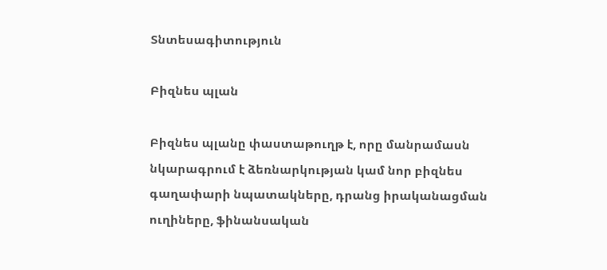Տնտեսագիտություն

Բիզնես պլան

Բիզնես պլանը փաստաթուղթ է, որը մանրամասն նկարագրում է ձեռնարկության կամ նոր բիզնես գաղափարի նպատակները, դրանց իրականացման ուղիները, ֆինանսական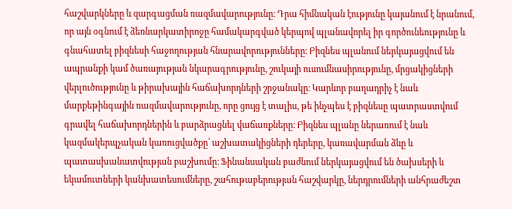հաշվարկները և զարգացման ռազմավարությունը։ Դրա հիմնական էությունը կայանում է նրանում, որ այն օգնում է ձեռնարկատիրոջը համակարգված կերպով պլանավորել իր գործունեությունը և գնահատել բիզնեսի հաջողության հնարավորությունները։ Բիզնես պլանում ներկայացվում են ապրանքի կամ ծառայության նկարագրությունը, շուկայի ուսումնասիրությունը, մրցակիցների վերլուծությունը և թիրախային հաճախորդների շրջանակը։ Կարևոր բաղադրիչ է նաև մարքեթինգային ռազմավարությունը, որը ցույց է տալիս, թե ինչպես է բիզնեսը պատրաստվում գրավել հաճախորդներին և բարձրացնել վաճառքները։ Բիզնես պլանը ներառում է նաև կազմակերպչական կառուցվածքը՝ աշխատակիցների դերերը, կառավարման ձևը և պատասխանատվության բաշխումը։ Ֆինանսական բաժնում ներկայացվում են ծախսերի և եկամուտների կանխատեսումները, շահութաբերության հաշվարկը, ներդրումների անհրաժեշտ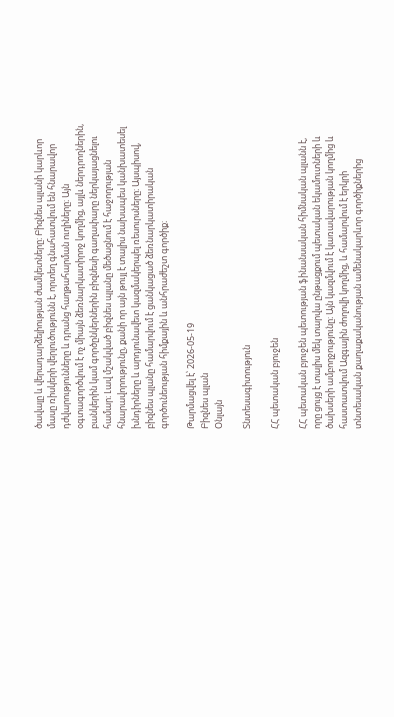ծավալը և վերադարձելիության ժամկետները։ Բիզնես պլանի կարևոր մասը ռիսկերի վերլուծությունն է, որտեղ գնահատվում են հնարավոր դժվարությունները և դրանց հաղթահարման ուղիները։ Այն օգտագործվում է ոչ միայն ձեռնարկատիրոջ կողմից, այլև ներդրողներին, բանկերին կամ գործընկերներին բիզնեսի գաղափարը ներկայացնելու համար։ Լավ մշակված բիզնես պլանը մեծացնում է հաջողության հնարավորությունը, քանի որ այն թույլ է տալիս նախապես կանխատեսել խնդիրները և արդյունավետ կազմակերպել ռեսուրսները։ Այսպիսով, բիզնես պլանը համարվում է ցանկացած ձեռնարկատիրական գործունեության հիմքային և անհրաժեշտ գործիք։

Թարմացվել է՝ 2026-05-19
Բիզնես պլան
Օնլայն

Տնտեսագիտություն

ՀՀ պետական բյուջեն

ՀՀ պետական բյուջեն պետության ֆինանսական հիմնական պլանն է, որը ցույց է տալիս մեկ տարվա ընթացքում պետական եկամուտների և ծախսերի ամբողջությունը։ Այն կազմվում է կառավարության կողմից և հաստատվում Ազգային ժողովի կողմից, և համարվում է երկրի տնտեսական քաղաքականության ամենակարևոր գործիքներից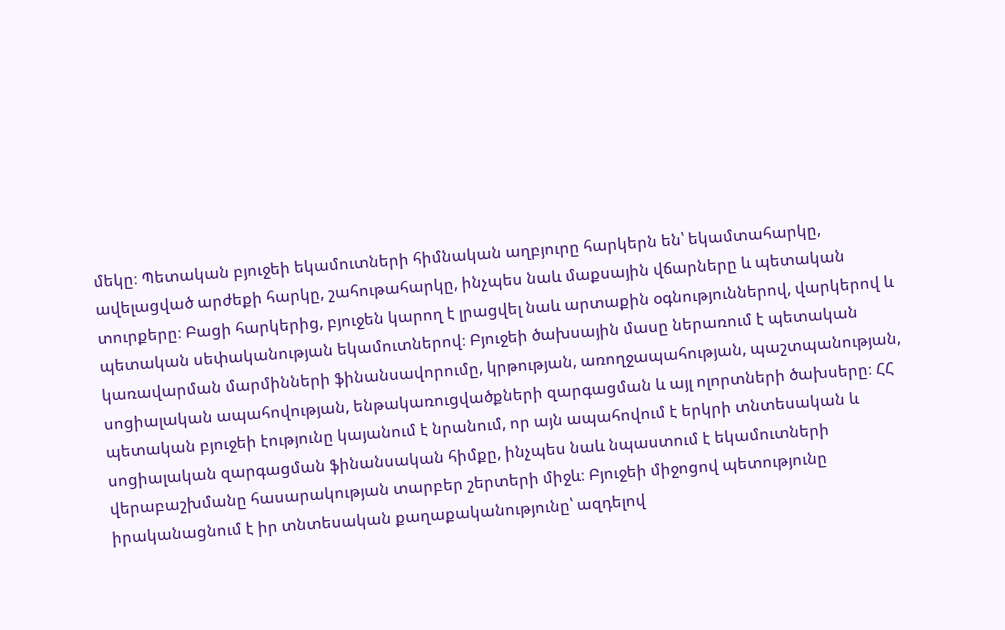մեկը։ Պետական բյուջեի եկամուտների հիմնական աղբյուրը հարկերն են՝ եկամտահարկը, ավելացված արժեքի հարկը, շահութահարկը, ինչպես նաև մաքսային վճարները և պետական տուրքերը։ Բացի հարկերից, բյուջեն կարող է լրացվել նաև արտաքին օգնություններով, վարկերով և պետական սեփականության եկամուտներով։ Բյուջեի ծախսային մասը ներառում է պետական կառավարման մարմինների ֆինանսավորումը, կրթության, առողջապահության, պաշտպանության, սոցիալական ապահովության, ենթակառուցվածքների զարգացման և այլ ոլորտների ծախսերը։ ՀՀ պետական բյուջեի էությունը կայանում է նրանում, որ այն ապահովում է երկրի տնտեսական և սոցիալական զարգացման ֆինանսական հիմքը, ինչպես նաև նպաստում է եկամուտների վերաբաշխմանը հասարակության տարբեր շերտերի միջև։ Բյուջեի միջոցով պետությունը իրականացնում է իր տնտեսական քաղաքականությունը՝ ազդելով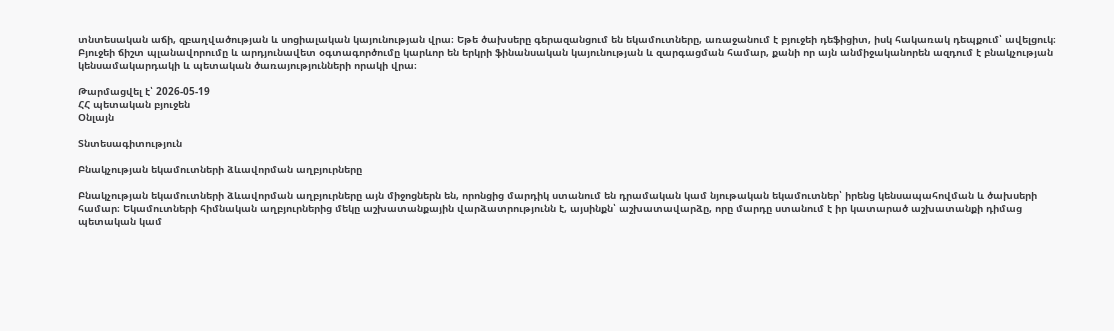տնտեսական աճի, զբաղվածության և սոցիալական կայունության վրա։ Եթե ծախսերը գերազանցում են եկամուտները, առաջանում է բյուջեի դեֆիցիտ, իսկ հակառակ դեպքում՝ ավելցուկ։ Բյուջեի ճիշտ պլանավորումը և արդյունավետ օգտագործումը կարևոր են երկրի ֆինանսական կայունության և զարգացման համար, քանի որ այն անմիջականորեն ազդում է բնակչության կենսամակարդակի և պետական ծառայությունների որակի վրա։

Թարմացվել է՝ 2026-05-19
ՀՀ պետական բյուջեն
Օնլայն

Տնտեսագիտություն

Բնակչության եկամուտների ձևավորման աղբյուրները

Բնակչության եկամուտների ձևավորման աղբյուրները այն միջոցներն են, որոնցից մարդիկ ստանում են դրամական կամ նյութական եկամուտներ՝ իրենց կենսապահովման և ծախսերի համար։ Եկամուտների հիմնական աղբյուրներից մեկը աշխատանքային վարձատրությունն է, այսինքն՝ աշխատավարձը, որը մարդը ստանում է իր կատարած աշխատանքի դիմաց պետական կամ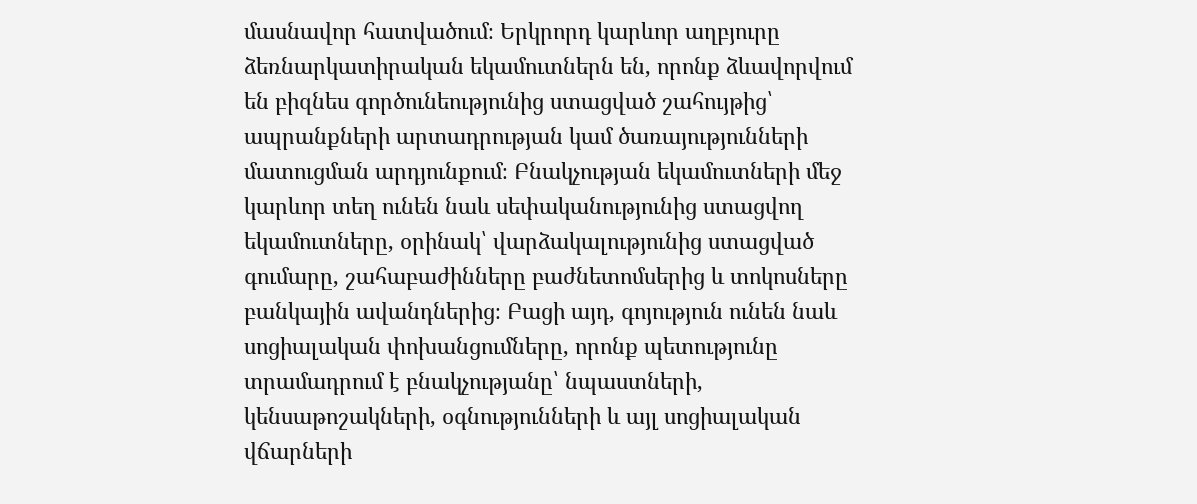մասնավոր հատվածում։ Երկրորդ կարևոր աղբյուրը ձեռնարկատիրական եկամուտներն են, որոնք ձևավորվում են բիզնես գործունեությունից ստացված շահույթից՝ ապրանքների արտադրության կամ ծառայությունների մատուցման արդյունքում։ Բնակչության եկամուտների մեջ կարևոր տեղ ունեն նաև սեփականությունից ստացվող եկամուտները, օրինակ՝ վարձակալությունից ստացված գումարը, շահաբաժինները բաժնետոմսերից և տոկոսները բանկային ավանդներից։ Բացի այդ, գոյություն ունեն նաև սոցիալական փոխանցումները, որոնք պետությունը տրամադրում է բնակչությանը՝ նպաստների, կենսաթոշակների, օգնությունների և այլ սոցիալական վճարների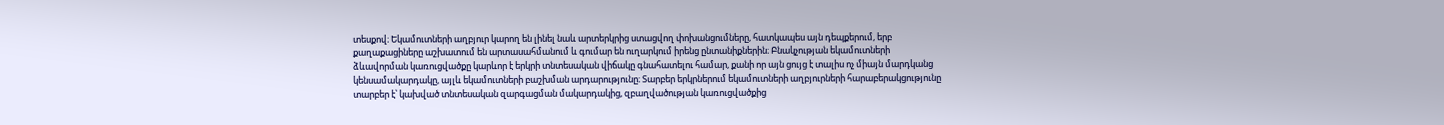տեսքով։ Եկամուտների աղբյուր կարող են լինել նաև արտերկրից ստացվող փոխանցումները, հատկապես այն դեպքերում, երբ քաղաքացիները աշխատում են արտասահմանում և գումար են ուղարկում իրենց ընտանիքներին։ Բնակչության եկամուտների ձևավորման կառուցվածքը կարևոր է երկրի տնտեսական վիճակը գնահատելու համար, քանի որ այն ցույց է տալիս ոչ միայն մարդկանց կենսամակարդակը, այլև եկամուտների բաշխման արդարությունը։ Տարբեր երկրներում եկամուտների աղբյուրների հարաբերակցությունը տարբեր է՝ կախված տնտեսական զարգացման մակարդակից, զբաղվածության կառուցվածքից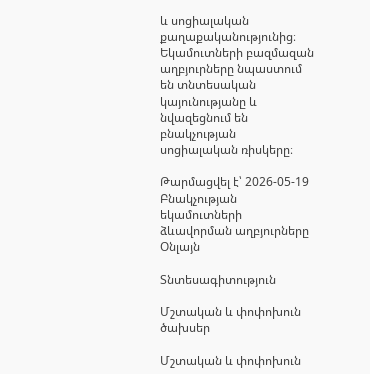և սոցիալական քաղաքականությունից։ Եկամուտների բազմազան աղբյուրները նպաստում են տնտեսական կայունությանը և նվազեցնում են բնակչության սոցիալական ռիսկերը։

Թարմացվել է՝ 2026-05-19
Բնակչության եկամուտների ձևավորման աղբյուրները
Օնլայն

Տնտեսագիտություն

Մշտական և փոփոխուն ծախսեր

Մշտական և փոփոխուն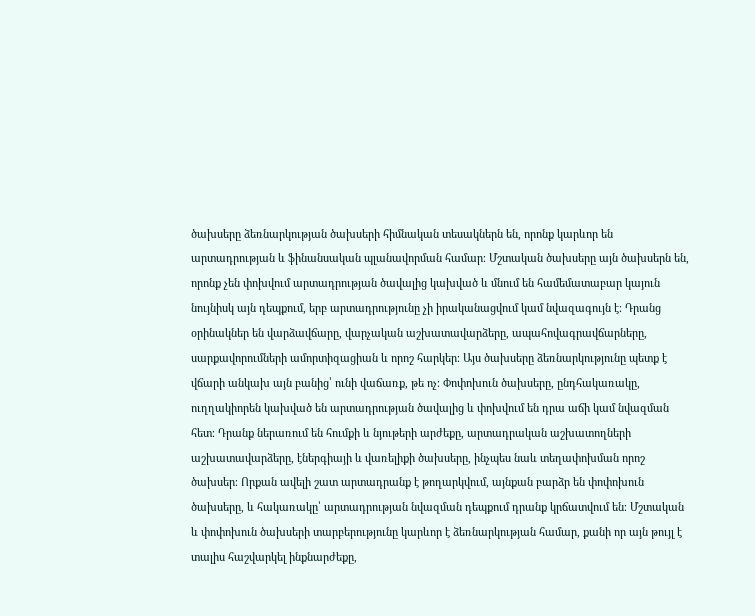ծախսերը ձեռնարկության ծախսերի հիմնական տեսակներն են, որոնք կարևոր են արտադրության և ֆինանսական պլանավորման համար։ Մշտական ծախսերը այն ծախսերն են, որոնք չեն փոխվում արտադրության ծավալից կախված և մնում են համեմատաբար կայուն նույնիսկ այն դեպքում, երբ արտադրությունը չի իրականացվում կամ նվազագույն է։ Դրանց օրինակներ են վարձավճարը, վարչական աշխատավարձերը, ապահովագրավճարները, սարքավորումների ամորտիզացիան և որոշ հարկեր։ Այս ծախսերը ձեռնարկությունը պետք է վճարի անկախ այն բանից՝ ունի վաճառք, թե ոչ։ Փոփոխուն ծախսերը, ընդհակառակը, ուղղակիորեն կախված են արտադրության ծավալից և փոխվում են դրա աճի կամ նվազման հետ։ Դրանք ներառում են հումքի և նյութերի արժեքը, արտադրական աշխատողների աշխատավարձերը, էներգիայի և վառելիքի ծախսերը, ինչպես նաև տեղափոխման որոշ ծախսեր։ Որքան ավելի շատ արտադրանք է թողարկվում, այնքան բարձր են փոփոխուն ծախսերը, և հակառակը՝ արտադրության նվազման դեպքում դրանք կրճատվում են։ Մշտական և փոփոխուն ծախսերի տարբերությունը կարևոր է ձեռնարկության համար, քանի որ այն թույլ է տալիս հաշվարկել ինքնարժեքը,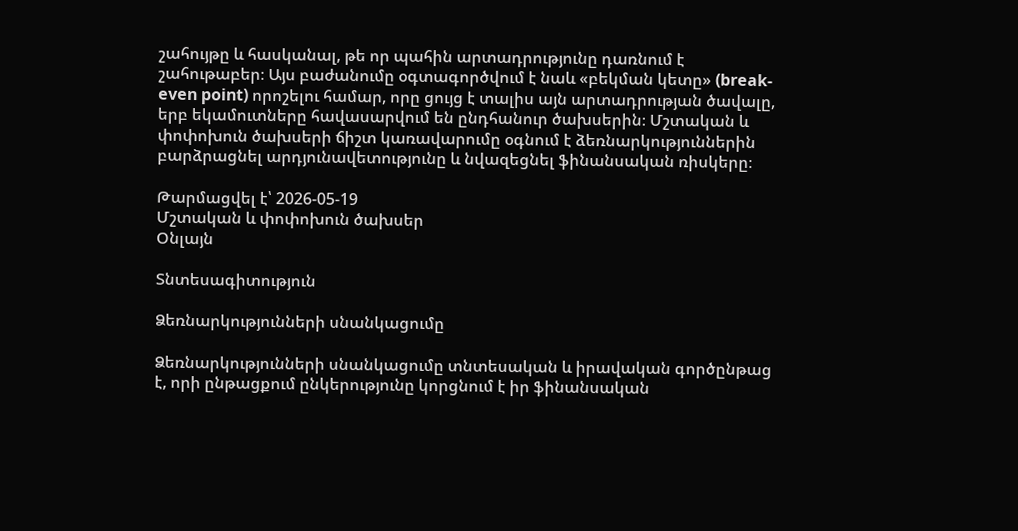շահույթը և հասկանալ, թե որ պահին արտադրությունը դառնում է շահութաբեր։ Այս բաժանումը օգտագործվում է նաև «բեկման կետը» (break-even point) որոշելու համար, որը ցույց է տալիս այն արտադրության ծավալը, երբ եկամուտները հավասարվում են ընդհանուր ծախսերին։ Մշտական և փոփոխուն ծախսերի ճիշտ կառավարումը օգնում է ձեռնարկություններին բարձրացնել արդյունավետությունը և նվազեցնել ֆինանսական ռիսկերը։

Թարմացվել է՝ 2026-05-19
Մշտական և փոփոխուն ծախսեր
Օնլայն

Տնտեսագիտություն

Ձեռնարկությունների սնանկացումը

Ձեռնարկությունների սնանկացումը տնտեսական և իրավական գործընթաց է, որի ընթացքում ընկերությունը կորցնում է իր ֆինանսական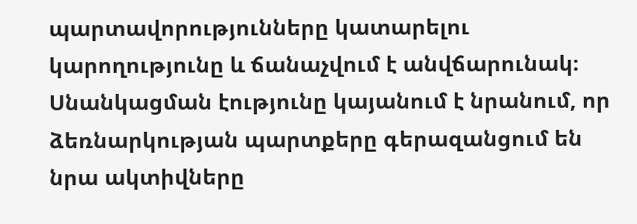պարտավորությունները կատարելու կարողությունը և ճանաչվում է անվճարունակ։ Սնանկացման էությունը կայանում է նրանում, որ ձեռնարկության պարտքերը գերազանցում են նրա ակտիվները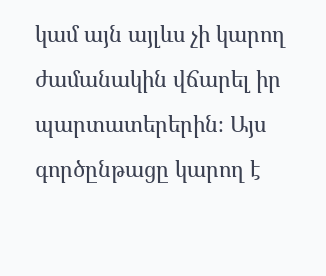կամ այն այլևս չի կարող ժամանակին վճարել իր պարտատերերին։ Այս գործընթացը կարող է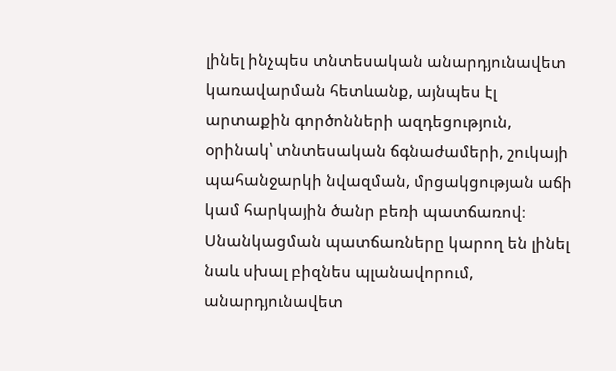լինել ինչպես տնտեսական անարդյունավետ կառավարման հետևանք, այնպես էլ արտաքին գործոնների ազդեցություն, օրինակ՝ տնտեսական ճգնաժամերի, շուկայի պահանջարկի նվազման, մրցակցության աճի կամ հարկային ծանր բեռի պատճառով։ Սնանկացման պատճառները կարող են լինել նաև սխալ բիզնես պլանավորում, անարդյունավետ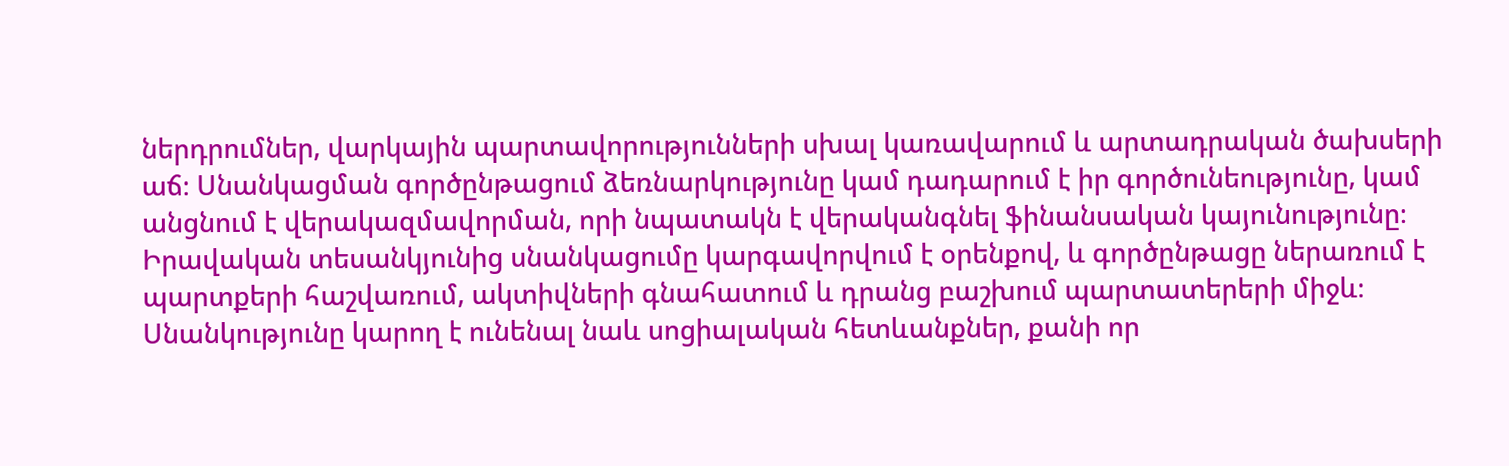ներդրումներ, վարկային պարտավորությունների սխալ կառավարում և արտադրական ծախսերի աճ։ Սնանկացման գործընթացում ձեռնարկությունը կամ դադարում է իր գործունեությունը, կամ անցնում է վերակազմավորման, որի նպատակն է վերականգնել ֆինանսական կայունությունը։ Իրավական տեսանկյունից սնանկացումը կարգավորվում է օրենքով, և գործընթացը ներառում է պարտքերի հաշվառում, ակտիվների գնահատում և դրանց բաշխում պարտատերերի միջև։ Սնանկությունը կարող է ունենալ նաև սոցիալական հետևանքներ, քանի որ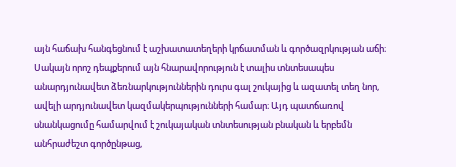այն հաճախ հանգեցնում է աշխատատեղերի կրճատման և գործազրկության աճի։ Սակայն որոշ դեպքերում այն հնարավորություն է տալիս տնտեսապես անարդյունավետ ձեռնարկություններին դուրս գալ շուկայից և ազատել տեղ նոր, ավելի արդյունավետ կազմակերպությունների համար։ Այդ պատճառով սնանկացումը համարվում է շուկայական տնտեսության բնական և երբեմն անհրաժեշտ գործընթաց,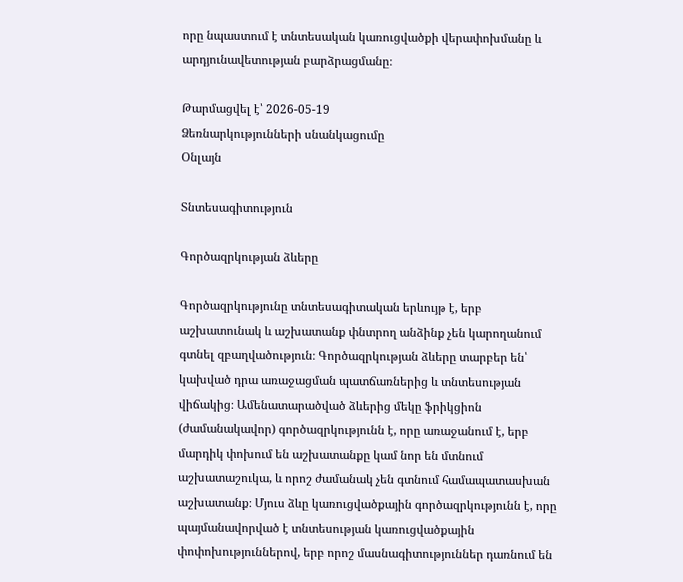որը նպաստում է տնտեսական կառուցվածքի վերափոխմանը և արդյունավետության բարձրացմանը։

Թարմացվել է՝ 2026-05-19
Ձեռնարկությունների սնանկացումը
Օնլայն

Տնտեսագիտություն

Գործազրկության ձևերը

Գործազրկությունը տնտեսագիտական երևույթ է, երբ աշխատունակ և աշխատանք փնտրող անձինք չեն կարողանում գտնել զբաղվածություն։ Գործազրկության ձևերը տարբեր են՝ կախված դրա առաջացման պատճառներից և տնտեսության վիճակից։ Ամենատարածված ձևերից մեկը ֆրիկցիոն (ժամանակավոր) գործազրկությունն է, որը առաջանում է, երբ մարդիկ փոխում են աշխատանքը կամ նոր են մտնում աշխատաշուկա, և որոշ ժամանակ չեն գտնում համապատասխան աշխատանք։ Մյուս ձևը կառուցվածքային գործազրկությունն է, որը պայմանավորված է տնտեսության կառուցվածքային փոփոխություններով, երբ որոշ մասնագիտություններ դառնում են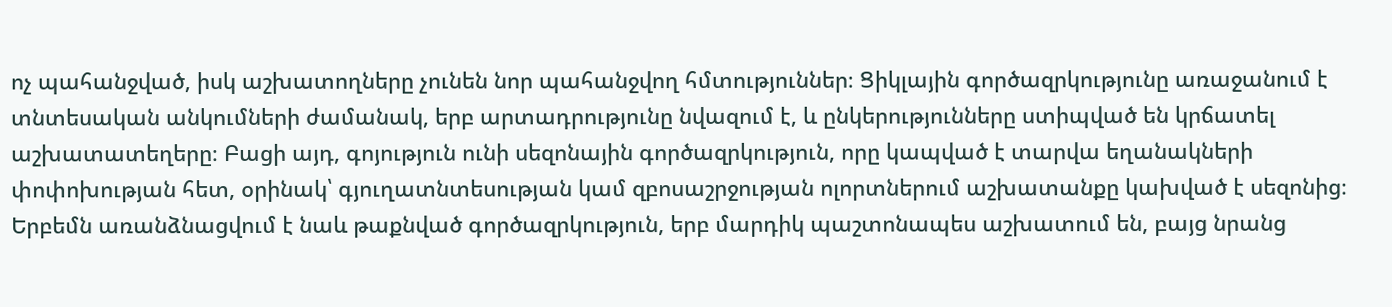ոչ պահանջված, իսկ աշխատողները չունեն նոր պահանջվող հմտություններ։ Ցիկլային գործազրկությունը առաջանում է տնտեսական անկումների ժամանակ, երբ արտադրությունը նվազում է, և ընկերությունները ստիպված են կրճատել աշխատատեղերը։ Բացի այդ, գոյություն ունի սեզոնային գործազրկություն, որը կապված է տարվա եղանակների փոփոխության հետ, օրինակ՝ գյուղատնտեսության կամ զբոսաշրջության ոլորտներում աշխատանքը կախված է սեզոնից։ Երբեմն առանձնացվում է նաև թաքնված գործազրկություն, երբ մարդիկ պաշտոնապես աշխատում են, բայց նրանց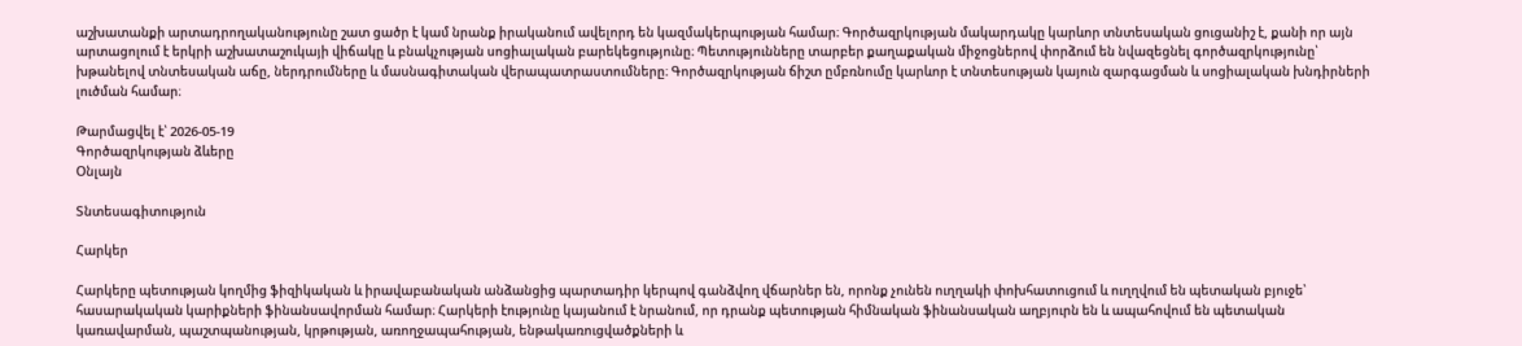աշխատանքի արտադրողականությունը շատ ցածր է կամ նրանք իրականում ավելորդ են կազմակերպության համար։ Գործազրկության մակարդակը կարևոր տնտեսական ցուցանիշ է, քանի որ այն արտացոլում է երկրի աշխատաշուկայի վիճակը և բնակչության սոցիալական բարեկեցությունը։ Պետությունները տարբեր քաղաքական միջոցներով փորձում են նվազեցնել գործազրկությունը՝ խթանելով տնտեսական աճը, ներդրումները և մասնագիտական վերապատրաստումները։ Գործազրկության ճիշտ ըմբռնումը կարևոր է տնտեսության կայուն զարգացման և սոցիալական խնդիրների լուծման համար։

Թարմացվել է՝ 2026-05-19
Գործազրկության ձևերը
Օնլայն

Տնտեսագիտություն

Հարկեր

Հարկերը պետության կողմից ֆիզիկական և իրավաբանական անձանցից պարտադիր կերպով գանձվող վճարներ են, որոնք չունեն ուղղակի փոխհատուցում և ուղղվում են պետական բյուջե՝ հասարակական կարիքների ֆինանսավորման համար։ Հարկերի էությունը կայանում է նրանում, որ դրանք պետության հիմնական ֆինանսական աղբյուրն են և ապահովում են պետական կառավարման, պաշտպանության, կրթության, առողջապահության, ենթակառուցվածքների և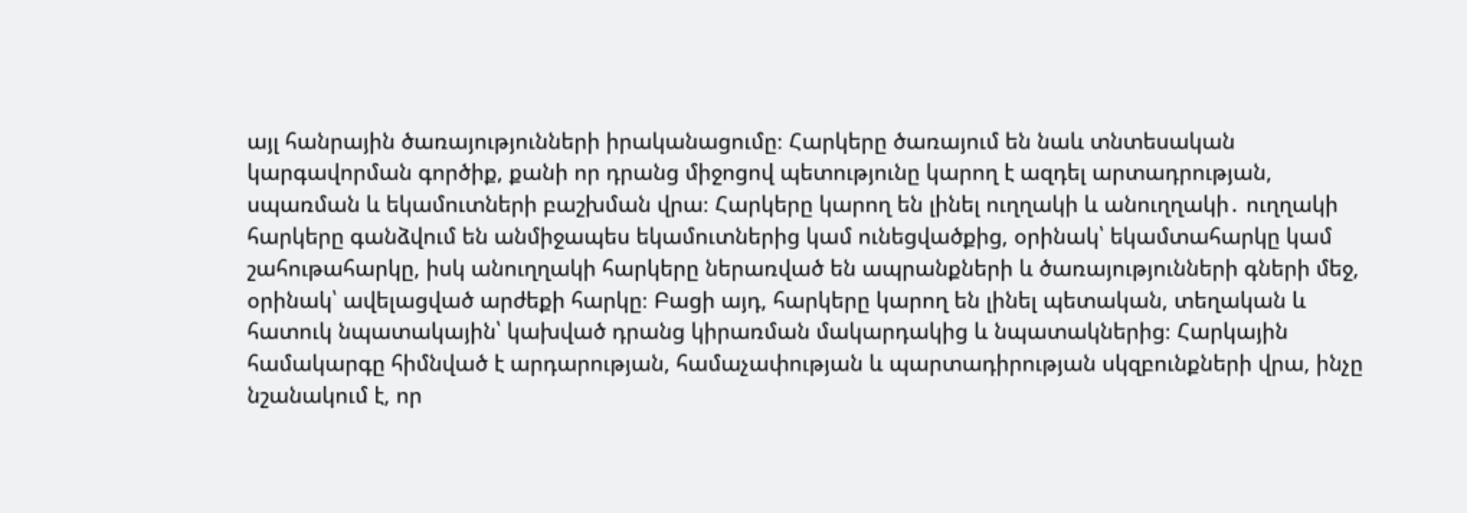այլ հանրային ծառայությունների իրականացումը։ Հարկերը ծառայում են նաև տնտեսական կարգավորման գործիք, քանի որ դրանց միջոցով պետությունը կարող է ազդել արտադրության, սպառման և եկամուտների բաշխման վրա։ Հարկերը կարող են լինել ուղղակի և անուղղակի․ ուղղակի հարկերը գանձվում են անմիջապես եկամուտներից կամ ունեցվածքից, օրինակ՝ եկամտահարկը կամ շահութահարկը, իսկ անուղղակի հարկերը ներառված են ապրանքների և ծառայությունների գների մեջ, օրինակ՝ ավելացված արժեքի հարկը։ Բացի այդ, հարկերը կարող են լինել պետական, տեղական և հատուկ նպատակային՝ կախված դրանց կիրառման մակարդակից և նպատակներից։ Հարկային համակարգը հիմնված է արդարության, համաչափության և պարտադիրության սկզբունքների վրա, ինչը նշանակում է, որ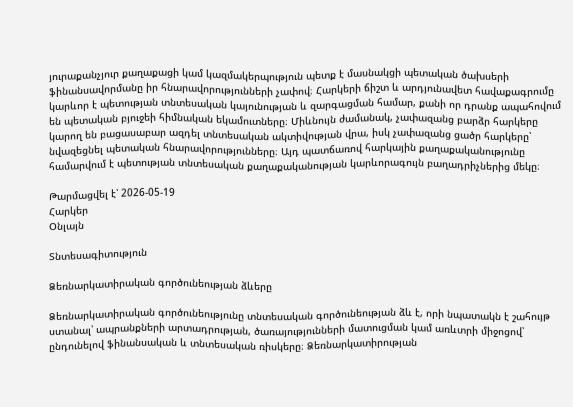յուրաքանչյուր քաղաքացի կամ կազմակերպություն պետք է մասնակցի պետական ծախսերի ֆինանսավորմանը իր հնարավորությունների չափով։ Հարկերի ճիշտ և արդյունավետ հավաքագրումը կարևոր է պետության տնտեսական կայունության և զարգացման համար, քանի որ դրանք ապահովում են պետական բյուջեի հիմնական եկամուտները։ Միևնույն ժամանակ, չափազանց բարձր հարկերը կարող են բացասաբար ազդել տնտեսական ակտիվության վրա, իսկ չափազանց ցածր հարկերը՝ նվազեցնել պետական հնարավորությունները։ Այդ պատճառով հարկային քաղաքականությունը համարվում է պետության տնտեսական քաղաքականության կարևորագույն բաղադրիչներից մեկը։

Թարմացվել է՝ 2026-05-19
Հարկեր
Օնլայն

Տնտեսագիտություն

Ձեռնարկատիրական գործունեության ձևերը

Ձեռնարկատիրական գործունեությունը տնտեսական գործունեության ձև է, որի նպատակն է շահույթ ստանալ՝ ապրանքների արտադրության, ծառայությունների մատուցման կամ առևտրի միջոցով՝ ընդունելով ֆինանսական և տնտեսական ռիսկերը։ Ձեռնարկատիրության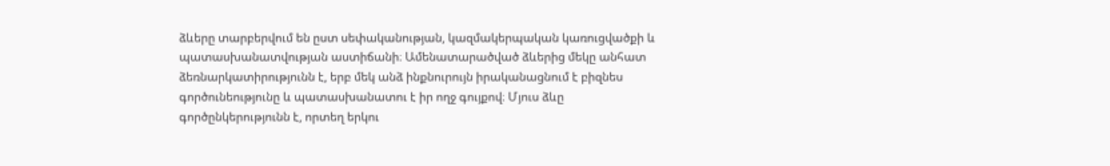ձևերը տարբերվում են ըստ սեփականության, կազմակերպական կառուցվածքի և պատասխանատվության աստիճանի։ Ամենատարածված ձևերից մեկը անհատ ձեռնարկատիրությունն է, երբ մեկ անձ ինքնուրույն իրականացնում է բիզնես գործունեությունը և պատասխանատու է իր ողջ գույքով։ Մյուս ձևը գործընկերությունն է, որտեղ երկու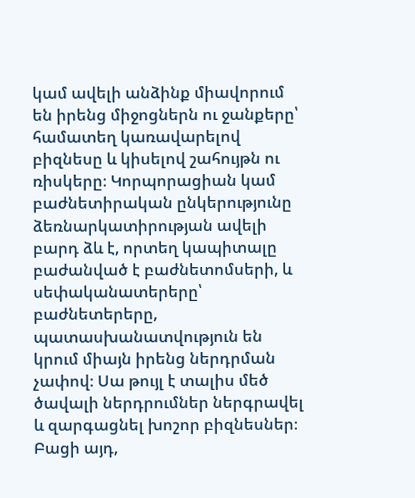կամ ավելի անձինք միավորում են իրենց միջոցներն ու ջանքերը՝ համատեղ կառավարելով բիզնեսը և կիսելով շահույթն ու ռիսկերը։ Կորպորացիան կամ բաժնետիրական ընկերությունը ձեռնարկատիրության ավելի բարդ ձև է, որտեղ կապիտալը բաժանված է բաժնետոմսերի, և սեփականատերերը՝ բաժնետերերը, պատասխանատվություն են կրում միայն իրենց ներդրման չափով։ Սա թույլ է տալիս մեծ ծավալի ներդրումներ ներգրավել և զարգացնել խոշոր բիզնեսներ։ Բացի այդ,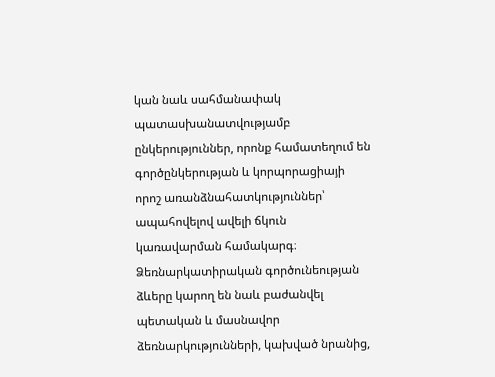կան նաև սահմանափակ պատասխանատվությամբ ընկերություններ, որոնք համատեղում են գործընկերության և կորպորացիայի որոշ առանձնահատկություններ՝ ապահովելով ավելի ճկուն կառավարման համակարգ։ Ձեռնարկատիրական գործունեության ձևերը կարող են նաև բաժանվել պետական և մասնավոր ձեռնարկությունների, կախված նրանից,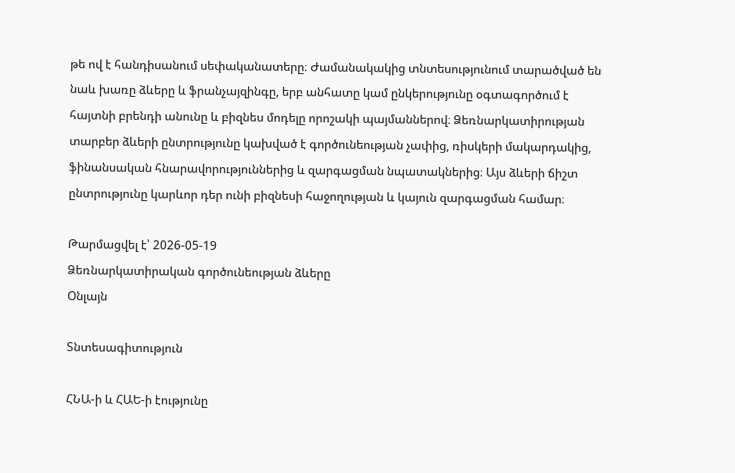թե ով է հանդիսանում սեփականատերը։ Ժամանակակից տնտեսությունում տարածված են նաև խառը ձևերը և ֆրանչայզինգը, երբ անհատը կամ ընկերությունը օգտագործում է հայտնի բրենդի անունը և բիզնես մոդելը որոշակի պայմաններով։ Ձեռնարկատիրության տարբեր ձևերի ընտրությունը կախված է գործունեության չափից, ռիսկերի մակարդակից, ֆինանսական հնարավորություններից և զարգացման նպատակներից։ Այս ձևերի ճիշտ ընտրությունը կարևոր դեր ունի բիզնեսի հաջողության և կայուն զարգացման համար։

Թարմացվել է՝ 2026-05-19
Ձեռնարկատիրական գործունեության ձևերը
Օնլայն

Տնտեսագիտություն

ՀՆԱ-ի և ՀԱԵ-ի էությունը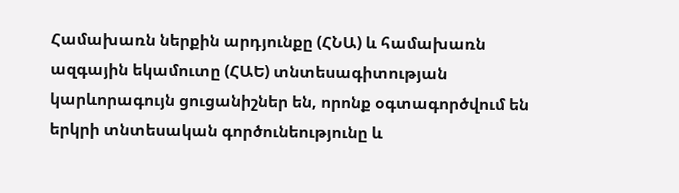Համախառն ներքին արդյունքը (ՀՆԱ) և համախառն ազգային եկամուտը (ՀԱԵ) տնտեսագիտության կարևորագույն ցուցանիշներ են, որոնք օգտագործվում են երկրի տնտեսական գործունեությունը և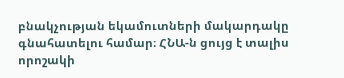բնակչության եկամուտների մակարդակը գնահատելու համար։ ՀՆԱ-ն ցույց է տալիս որոշակի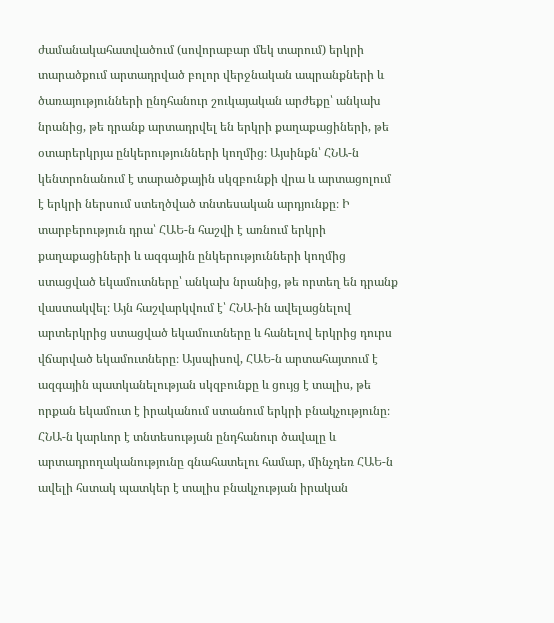ժամանակահատվածում (սովորաբար մեկ տարում) երկրի տարածքում արտադրված բոլոր վերջնական ապրանքների և ծառայությունների ընդհանուր շուկայական արժեքը՝ անկախ նրանից, թե դրանք արտադրվել են երկրի քաղաքացիների, թե օտարերկրյա ընկերությունների կողմից։ Այսինքն՝ ՀՆԱ-ն կենտրոնանում է տարածքային սկզբունքի վրա և արտացոլում է երկրի ներսում ստեղծված տնտեսական արդյունքը։ Ի տարբերություն դրա՝ ՀԱԵ-ն հաշվի է առնում երկրի քաղաքացիների և ազգային ընկերությունների կողմից ստացված եկամուտները՝ անկախ նրանից, թե որտեղ են դրանք վաստակվել։ Այն հաշվարկվում է՝ ՀՆԱ-ին ավելացնելով արտերկրից ստացված եկամուտները և հանելով երկրից դուրս վճարված եկամուտները։ Այսպիսով, ՀԱԵ-ն արտահայտում է ազգային պատկանելության սկզբունքը և ցույց է տալիս, թե որքան եկամուտ է իրականում ստանում երկրի բնակչությունը։ ՀՆԱ-ն կարևոր է տնտեսության ընդհանուր ծավալը և արտադրողականությունը գնահատելու համար, մինչդեռ ՀԱԵ-ն ավելի հստակ պատկեր է տալիս բնակչության իրական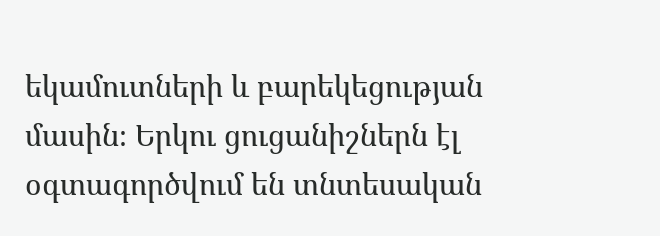եկամուտների և բարեկեցության մասին։ Երկու ցուցանիշներն էլ օգտագործվում են տնտեսական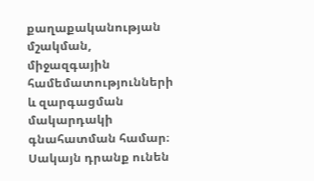քաղաքականության մշակման, միջազգային համեմատությունների և զարգացման մակարդակի գնահատման համար։ Սակայն դրանք ունեն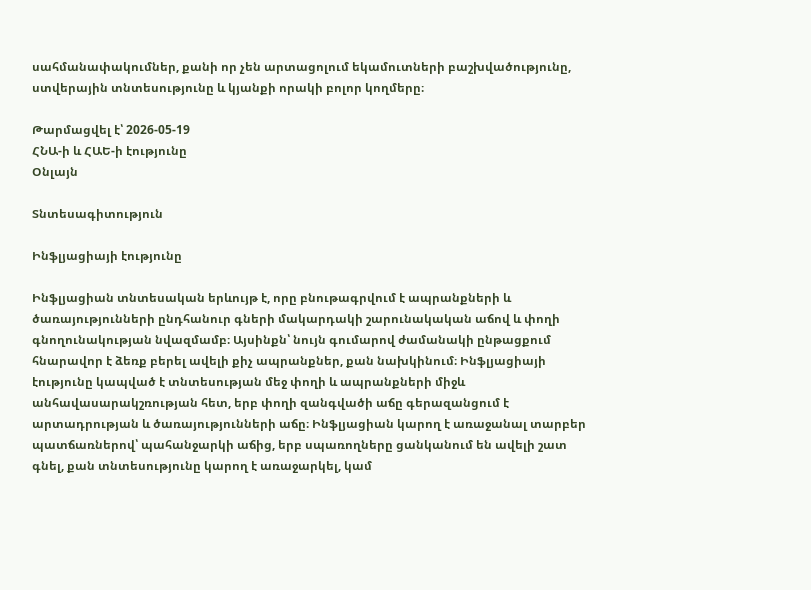սահմանափակումներ, քանի որ չեն արտացոլում եկամուտների բաշխվածությունը, ստվերային տնտեսությունը և կյանքի որակի բոլոր կողմերը։

Թարմացվել է՝ 2026-05-19
ՀՆԱ-ի և ՀԱԵ-ի էությունը
Օնլայն

Տնտեսագիտություն

Ինֆլյացիայի էությունը

Ինֆլյացիան տնտեսական երևույթ է, որը բնութագրվում է ապրանքների և ծառայությունների ընդհանուր գների մակարդակի շարունակական աճով և փողի գնողունակության նվազմամբ։ Այսինքն՝ նույն գումարով ժամանակի ընթացքում հնարավոր է ձեռք բերել ավելի քիչ ապրանքներ, քան նախկինում։ Ինֆլյացիայի էությունը կապված է տնտեսության մեջ փողի և ապրանքների միջև անհավասարակշռության հետ, երբ փողի զանգվածի աճը գերազանցում է արտադրության և ծառայությունների աճը։ Ինֆլյացիան կարող է առաջանալ տարբեր պատճառներով՝ պահանջարկի աճից, երբ սպառողները ցանկանում են ավելի շատ գնել, քան տնտեսությունը կարող է առաջարկել, կամ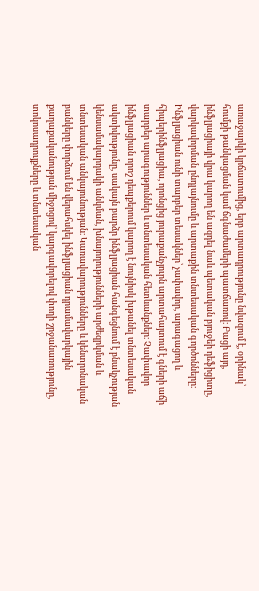առաջարկի կրճատումից, երբ արտադրությունը նվազում է, օրինակ՝ հումքի թանկացման կամ ճգնաժամերի պատճառով։ Բացի այդ, ինֆլյացիայի վրա կարող են ազդել նաև պետական բյուջեի դեֆիցիտը, վարկավորման ընդլայնումը և արտաքին տնտեսական գործոնները։ Ինֆլյացիան ունի տարբեր տեսակներ՝ չափավոր, արագացող և հիպերինֆլյացիա, որոնցից յուրաքանչյուրն արտահայտում է գների աճի տարբեր արագություններ և տնտեսական հետևանքներ։ Չափավոր ինֆլյացիան որոշ դեպքերում կարող է նույնիսկ խթանել տնտեսական ակտիվությունը, սակայն բարձր ինֆլյացիան հանգեցնում է բնակչության կենսամակարդակի անկման, խնայողությունների արժեզրկման և տնտեսական անկայունության։ Կառավարությունները և կենտրոնական բանկերը փորձում են վերահսկել ինֆլյացիան դրամավարկային քաղաքականության միջոցով՝ կարգավորելով փողի շրջանառությունը, տոկոսադրույքները և տնտեսական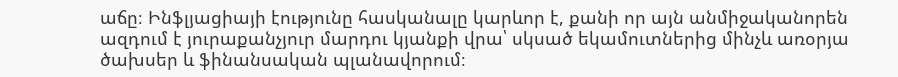աճը։ Ինֆլյացիայի էությունը հասկանալը կարևոր է, քանի որ այն անմիջականորեն ազդում է յուրաքանչյուր մարդու կյանքի վրա՝ սկսած եկամուտներից մինչև առօրյա ծախսեր և ֆինանսական պլանավորում։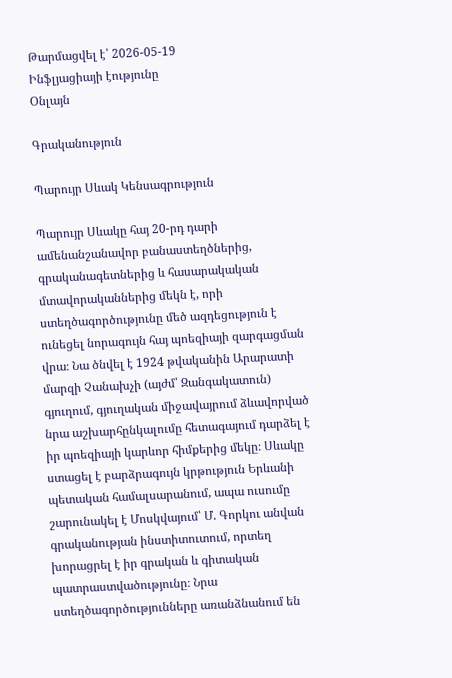Թարմացվել է՝ 2026-05-19
Ինֆլյացիայի էությունը
Օնլայն

Գրականություն

Պարույր Սևակ Կենսագրություն

Պարույր Սևակը հայ 20-րդ դարի ամենանշանավոր բանաստեղծներից, գրականագետներից և հասարակական մտավորականներից մեկն է, որի ստեղծագործությունը մեծ ազդեցություն է ունեցել նորագույն հայ պոեզիայի զարգացման վրա։ Նա ծնվել է 1924 թվականին Արարատի մարզի Չանախչի (այժմ՝ Զանգակատուն) գյուղում, գյուղական միջավայրում ձևավորված նրա աշխարհընկալումը հետագայում դարձել է իր պոեզիայի կարևոր հիմքերից մեկը։ Սևակը ստացել է բարձրագույն կրթություն Երևանի պետական համալսարանում, ապա ուսումը շարունակել է Մոսկվայում՝ Մ. Գորկու անվան գրականության ինստիտուտում, որտեղ խորացրել է իր գրական և գիտական պատրաստվածությունը։ Նրա ստեղծագործությունները առանձնանում են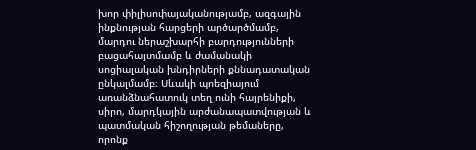խոր փիլիսոփայականությամբ, ազգային ինքնության հարցերի արծարծմամբ, մարդու ներաշխարհի բարդությունների բացահայտմամբ և ժամանակի սոցիալական խնդիրների քննադատական ընկալմամբ։ Սևակի պոեզիայում առանձնահատուկ տեղ ունի հայրենիքի, սիրո, մարդկային արժանապատվության և պատմական հիշողության թեմաները, որոնք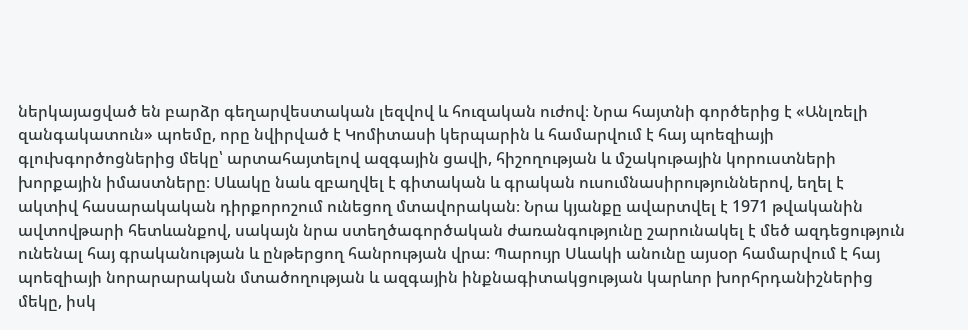ներկայացված են բարձր գեղարվեստական լեզվով և հուզական ուժով։ Նրա հայտնի գործերից է «Անլռելի զանգակատուն» պոեմը, որը նվիրված է Կոմիտասի կերպարին և համարվում է հայ պոեզիայի գլուխգործոցներից մեկը՝ արտահայտելով ազգային ցավի, հիշողության և մշակութային կորուստների խորքային իմաստները։ Սևակը նաև զբաղվել է գիտական և գրական ուսումնասիրություններով, եղել է ակտիվ հասարակական դիրքորոշում ունեցող մտավորական։ Նրա կյանքը ավարտվել է 1971 թվականին ավտովթարի հետևանքով, սակայն նրա ստեղծագործական ժառանգությունը շարունակել է մեծ ազդեցություն ունենալ հայ գրականության և ընթերցող հանրության վրա։ Պարույր Սևակի անունը այսօր համարվում է հայ պոեզիայի նորարարական մտածողության և ազգային ինքնագիտակցության կարևոր խորհրդանիշներից մեկը, իսկ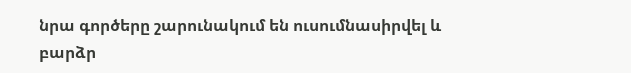նրա գործերը շարունակում են ուսումնասիրվել և բարձր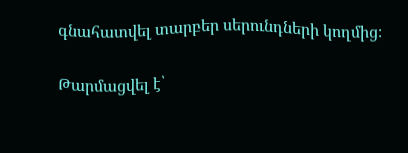գնահատվել տարբեր սերունդների կողմից։

Թարմացվել է՝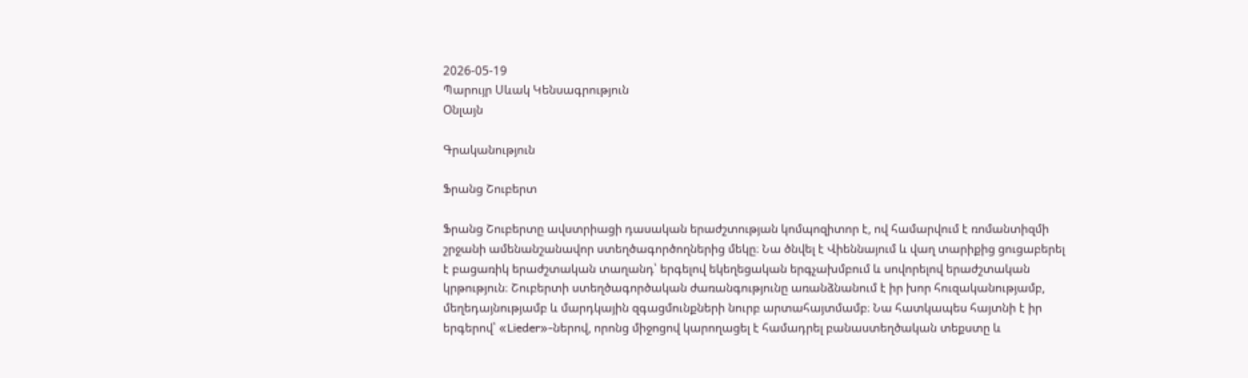2026-05-19
Պարույր Սևակ Կենսագրություն
Օնլայն

Գրականություն

Ֆրանց Շուբերտ

Ֆրանց Շուբերտը ավստրիացի դասական երաժշտության կոմպոզիտոր է, ով համարվում է ռոմանտիզմի շրջանի ամենանշանավոր ստեղծագործողներից մեկը։ Նա ծնվել է Վիեննայում և վաղ տարիքից ցուցաբերել է բացառիկ երաժշտական տաղանդ՝ երգելով եկեղեցական երգչախմբում և սովորելով երաժշտական կրթություն։ Շուբերտի ստեղծագործական ժառանգությունը առանձնանում է իր խոր հուզականությամբ, մեղեդայնությամբ և մարդկային զգացմունքների նուրբ արտահայտմամբ։ Նա հատկապես հայտնի է իր երգերով՝ «Lieder»-ներով, որոնց միջոցով կարողացել է համադրել բանաստեղծական տեքստը և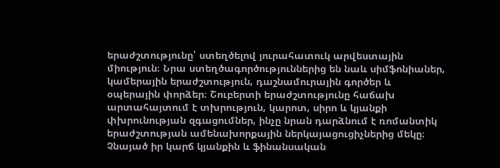երաժշտությունը՝ ստեղծելով յուրահատուկ արվեստային միություն։ Նրա ստեղծագործություններից են նաև սիմֆոնիաներ, կամերային երաժշտություն, դաշնամուրային գործեր և օպերային փորձեր։ Շուբերտի երաժշտությունը հաճախ արտահայտում է տխրություն, կարոտ, սիրո և կյանքի փխրունության զգացումներ, ինչը նրան դարձնում է ռոմանտիկ երաժշտության ամենախորքային ներկայացուցիչներից մեկը։ Չնայած իր կարճ կյանքին և ֆինանսական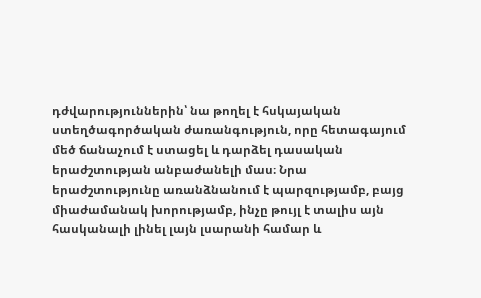դժվարություններին՝ նա թողել է հսկայական ստեղծագործական ժառանգություն, որը հետագայում մեծ ճանաչում է ստացել և դարձել դասական երաժշտության անբաժանելի մաս։ Նրա երաժշտությունը առանձնանում է պարզությամբ, բայց միաժամանակ խորությամբ, ինչը թույլ է տալիս այն հասկանալի լինել լայն լսարանի համար և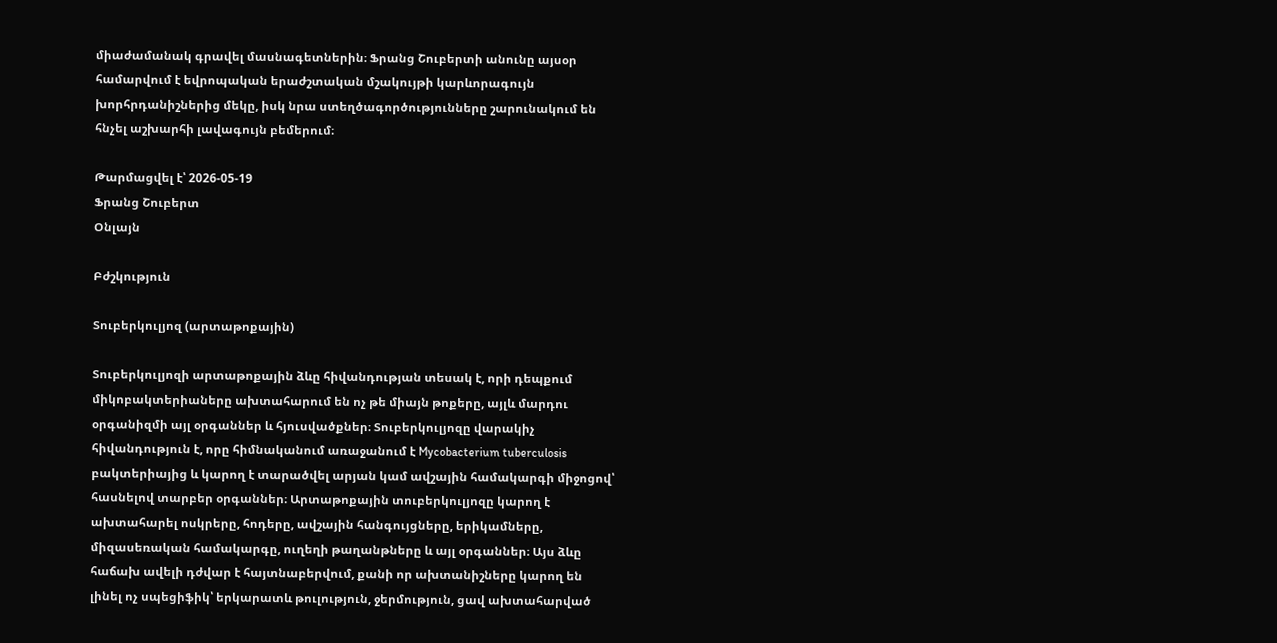միաժամանակ գրավել մասնագետներին։ Ֆրանց Շուբերտի անունը այսօր համարվում է եվրոպական երաժշտական մշակույթի կարևորագույն խորհրդանիշներից մեկը, իսկ նրա ստեղծագործությունները շարունակում են հնչել աշխարհի լավագույն բեմերում։

Թարմացվել է՝ 2026-05-19
Ֆրանց Շուբերտ
Օնլայն

Բժշկություն

Տուբերկուլյոզ (արտաթոքային)

Տուբերկուլյոզի արտաթոքային ձևը հիվանդության տեսակ է, որի դեպքում միկոբակտերիաները ախտահարում են ոչ թե միայն թոքերը, այլև մարդու օրգանիզմի այլ օրգաններ և հյուսվածքներ։ Տուբերկուլյոզը վարակիչ հիվանդություն է, որը հիմնականում առաջանում է Mycobacterium tuberculosis բակտերիայից և կարող է տարածվել արյան կամ ավշային համակարգի միջոցով՝ հասնելով տարբեր օրգաններ։ Արտաթոքային տուբերկուլյոզը կարող է ախտահարել ոսկրերը, հոդերը, ավշային հանգույցները, երիկամները, միզասեռական համակարգը, ուղեղի թաղանթները և այլ օրգաններ։ Այս ձևը հաճախ ավելի դժվար է հայտնաբերվում, քանի որ ախտանիշները կարող են լինել ոչ սպեցիֆիկ՝ երկարատև թուլություն, ջերմություն, ցավ ախտահարված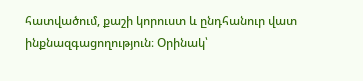հատվածում, քաշի կորուստ և ընդհանուր վատ ինքնազգացողություն։ Օրինակ՝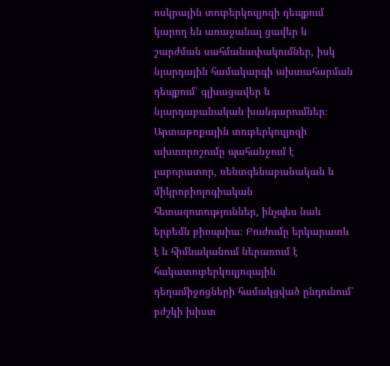ոսկրային տուբերկուլյոզի դեպքում կարող են առաջանալ ցավեր և շարժման սահմանափակումներ, իսկ նյարդային համակարգի ախտահարման դեպքում՝ գլխացավեր և նյարդաբանական խանգարումներ։ Արտաթոքային տուբերկուլյոզի ախտորոշումը պահանջում է լաբորատոր, ռենտգենաբանական և միկրոբիոլոգիական հետազոտություններ, ինչպես նաև երբեմն բիոպսիա։ Բուժումը երկարատև է և հիմնականում ներառում է հակատուբերկուլյոզային դեղամիջոցների համակցված ընդունում՝ բժշկի խիստ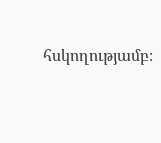հսկողությամբ։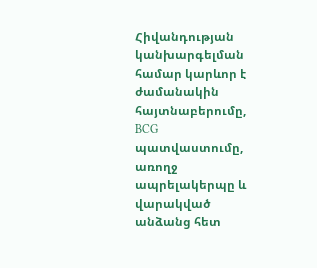Հիվանդության կանխարգելման համար կարևոր է ժամանակին հայտնաբերումը, BCG պատվաստումը, առողջ ապրելակերպը և վարակված անձանց հետ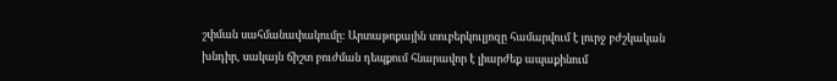շփման սահմանափակումը։ Արտաթոքային տուբերկուլյոզը համարվում է լուրջ բժշկական խնդիր, սակայն ճիշտ բուժման դեպքում հնարավոր է լիարժեք ապաքինում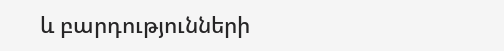և բարդությունների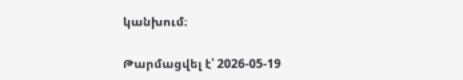կանխում։

Թարմացվել է՝ 2026-05-19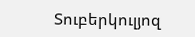Տուբերկուլյոզ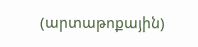(արտաթոքային)